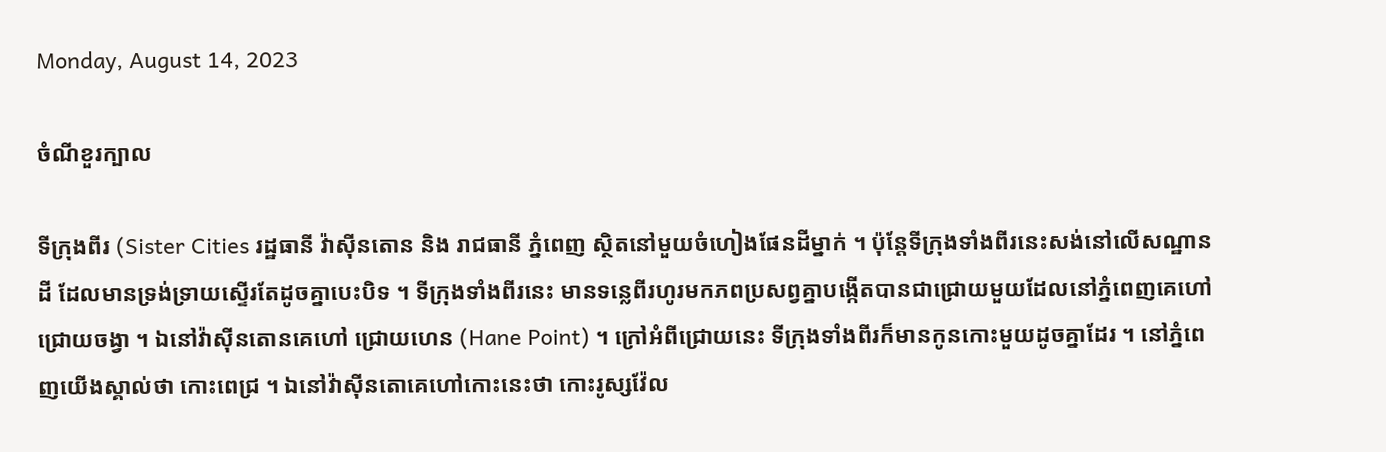Monday, August 14, 2023

ចំណីខួរក្បាល

ទីក្រុងពីរ (Sister Cities រដ្ឋធានី វ៉ាសុីនតោន និង រាជធានី ភ្នំពេញ ស្ថិតនៅមួយចំហៀងផែនដីម្នាក់ ។ ប៉ុន្តែទីក្រុងទាំងពីរនេះសង់នៅលើសណ្ឋានដី ដែលមានទ្រង់ទ្រាយស្ទើរតែដូចគ្នាបេះបិទ ។ ទីក្រុងទាំងពីរនេះ មានទន្លេពីរហូរមកភពប្រសព្វគ្នាបង្កើតបានជាជ្រោយមួយដែលនៅភ្នំពេញគេហៅ ជ្រោយចង្វា ។ ឯនៅវ៉ាសុីនតោនគេហៅ ជ្រោយហេន (Hane Point) ។ ក្រៅអំពីជ្រោយនេះ ទីក្រុងទាំងពីរក៏មានកូនកោះមួយដូចគ្នាដែរ ។ នៅភ្នំពេញយើងស្គាល់ថា កោះពេជ្រ ។ ឯនៅវ៉ាសុីនតោគេហៅកោះនេះថា កោះរូស្សវ៉ែល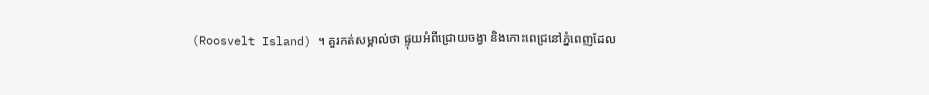(Roosvelt Island) ។ គួរកត់សម្គាល់ថា ផ្ទុយអំពីជ្រោយចង្វា និងកោះពេជ្រនៅភ្នំពេញដែល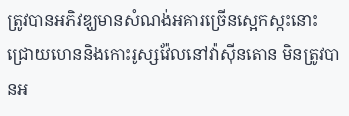ត្រូវបានអភិវឌ្ឃមានសំណង់អគារច្រើនស្អេកស្កះនោះ ជ្រោយហេននិងកោះរូស្សវ៉ែលនៅវ៉ាសុីនតោន មិនត្រូវបានអ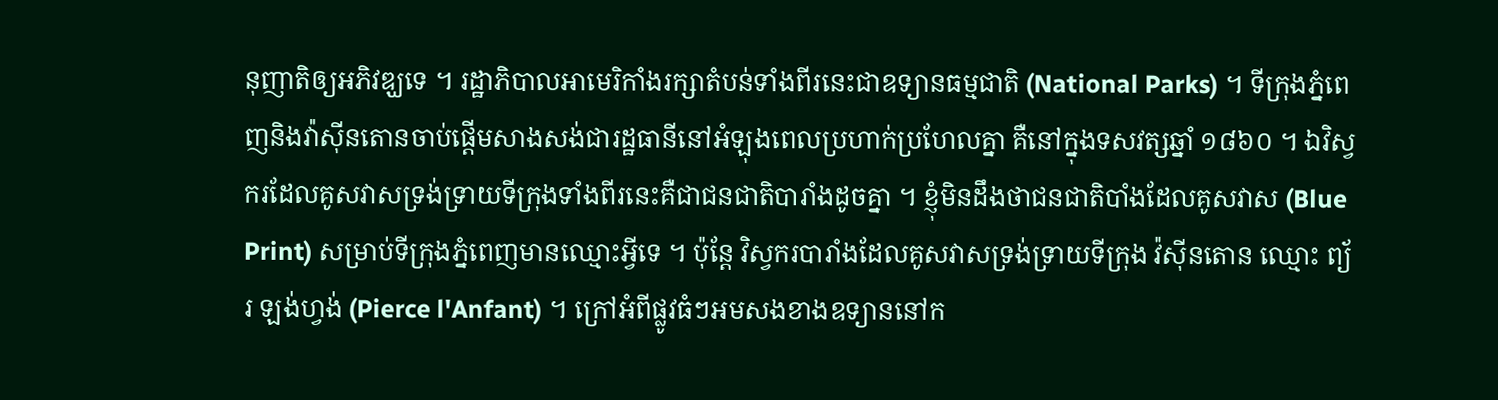នុញាតិឲ្យអភិវឌ្ឃទេ ។ រដ្ឋាភិបាលអាមេរិកាំងរក្សាតំបន់ទាំងពីរនេះជាឧទ្យានធម្មជាតិ (National Parks) ។ ទីក្រុងភ្នំពេញនិងវ៉ាសុីនតោនចាប់ផ្តើមសាងសង់ជារដ្ឋធានីនៅអំឡុងពេលប្រហាក់ប្រហែលគ្នា គឺនៅក្នុងទសវត្សឆ្នាំ ១៨៦០ ។ ឯវិស្វករដែលគូសវាសទ្រង់ទ្រាយទីក្រុងទាំងពីរនេះគឺជាជនជាតិបារាំងដូចគ្នា ។ ខ្ញុំមិនដឹងថាជនជាតិបាំងដែលគូសវាស (Blue Print) សម្រាប់ទីក្រុងភ្នំពេញមានឈ្មោះអ្វីទេ ។ ប៉ុន្តែ វិស្វករបារាំងដែលគូសវាសទ្រង់ទ្រាយទីក្រុង វ៉សុីនតោន ឈ្មោះ ព្យ័រ ឡង់ហ្វង់ (Pierce l'Anfant) ។ ក្រៅអំពីផ្លូវធំៗអមសងខាងឧទ្យាននៅក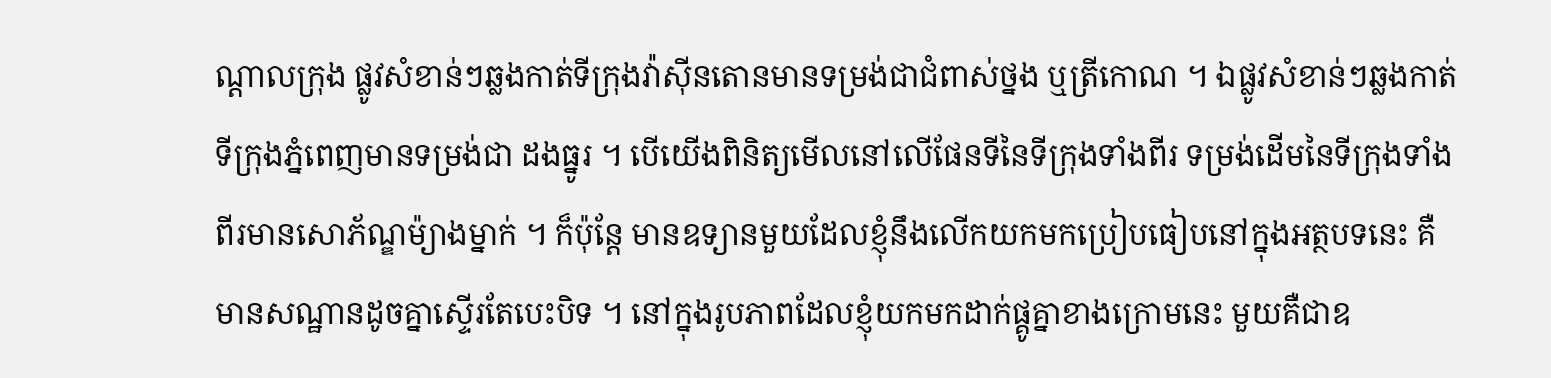ណ្តាលក្រុង ផ្លូវសំខាន់ៗឆ្លងកាត់ទីក្រុងវ៉ាសុីនតោនមានទម្រង់ជាជំពាស់ថ្នង ឬត្រីកោណ ។ ឯផ្លូវសំខាន់ៗឆ្លងកាត់ទីក្រុងភ្នំពេញមានទម្រង់ជា ដងធ្នូរ ។ បើយើងពិនិត្យមើលនៅលើផែនទីនៃទីក្រុងទាំងពីរ ទម្រង់ដើមនៃទីក្រុងទាំងពីរមានសោភ័ណ្ឌម៉្យាងម្នាក់ ។ ក៏ប៉ុន្តែ មានឧទ្យានមួយដែលខ្ញុំនឹងលើកយកមកប្រៀបធៀបនៅក្នុងអត្ថបទនេះ គឺមានសណ្ឋានដូចគ្នាស្ទើរតែបេះបិទ ។ នៅក្នុងរូបភាពដែលខ្ញុំយកមកដាក់ផ្គូគ្នាខាងក្រោមនេះ មួយគឺជាឧ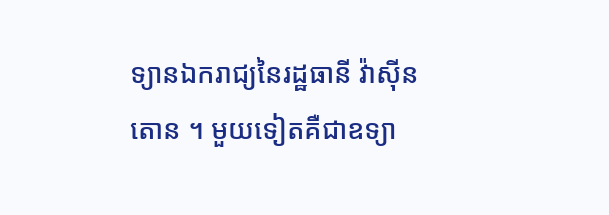ទ្យានឯករាជ្យនៃរដ្ឋធានី វ៉ាសុីនតោន ។ មួយទៀតគឺជាឧទ្យា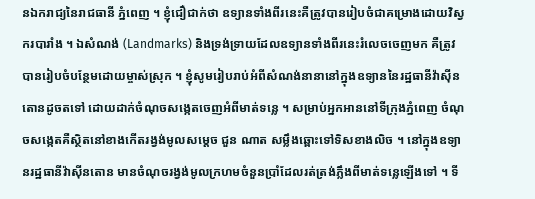នឯករាជ្យនៃរាជធានី ភ្នំពេញ ។ ខ្ញុំជឿជាក់ថា ឧទ្យានទាំងពីរនេះគឺត្រូវបានរៀបចំជាគម្រោងដោយវិស្វករបារាំង ។ ឯសំណង់ (Landmarks) និងទ្រង់ទ្រាយដែលឧទ្យានទាំងពីរនេះរំលេចចេញមក គឺត្រូវបានរៀបចំបន្ថែមដោយម្ចាស់ស្រុក ។ ខ្ញុំសូមរៀបរាប់អំពីសំណង់នានានៅក្នុងឧទ្យាននៃរដ្ឋធានីវ៉ាសុីនតោនដូចតទៅ ដោយដាក់ចំណុចសង្កេតចេញអំពីមាត់ទន្លេ ។ សម្រាប់អ្នកអាននៅទីក្រុងភ្នំពេញ ចំណុចសង្កេតគឺស្ថិតនៅខាងកើតរង្វង់មូលសម្តេច ជួន ណាត សម្លឹងឆ្ពោះទៅទិសខាងលិច ។ នៅក្នុងឧទ្យានរដ្ឋធានីវ៉ាសុីនតោន មានចំណុចរង្វង់មូលក្រហមចំនួនប្រាំដែលរត់ត្រង់ភ្លឹងពីមាត់ទន្លេឡើងទៅ ។ ទី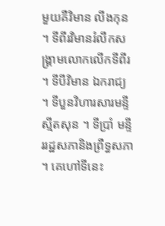មួយគឺវិមាន លីងកុន ។ ទីពីរវិមានរំលឹកសង្គ្រាមលោកលើកទីពីរ ។ ទីបីវិមាន ឯករាជ្យ ។ ទីបួនវិហារសារមន្ទី ស្មីតសុន ។ ទីប្រាំ មន្ទីររដ្ឋសភានិងព្រឺទ្ធសភា ។ គេហៅទីនេះ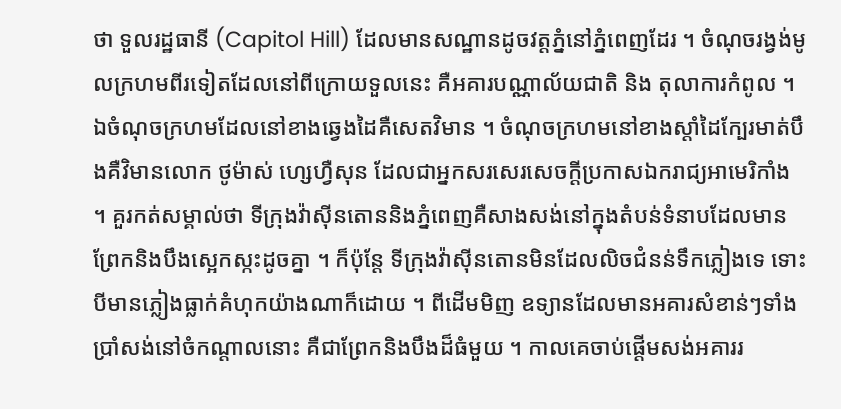ថា ទួលរដ្ឋធានី (Capitol Hill) ដែលមានសណ្ឋានដូចវត្តភ្នំនៅភ្នំពេញដែរ ។ ចំណុចរង្វង់មូលក្រហមពីរទៀតដែលនៅពីក្រោយទួលនេះ គឺអគារបណ្ណាល័យជាតិ និង តុលាការកំពូល ។ ឯចំណុចក្រហមដែលនៅខាងឆ្វេងដៃគឺសេតវិមាន ។ ចំណុចក្រហមនៅខាងស្តាំដៃក្បែរមាត់បឹងគឺវិមានលោក ថូម៉ាស់ ហ្សេហ្វឺសុន ដែលជាអ្នកសរសេរសេចក្តីប្រកាសឯករាជ្យអាមេរិកាំង ។ គួរកត់សម្គាល់ថា ទីក្រុងវ៉ាសុីនតោននិងភ្នំពេញគឺសាងសង់នៅក្នុងតំបន់ទំនាបដែលមានព្រែកនិងបឹងស្អេកស្កះដូចគ្នា ។ ក៏ប៉ុន្តែ ទីក្រុងវ៉ាសុីនតោនមិនដែលលិចជំនន់ទឹកភ្លៀងទេ ទោះបីមានភ្លៀងធ្លាក់គំហុកយ៉ាងណាក៏ដោយ ។ ពីដើមមិញ ឧទ្យានដែលមានអគារសំខាន់ៗទាំងប្រាំសង់នៅចំកណ្តាលនោះ គឺជាព្រែកនិងបឹងដ៏ធំមួយ ។ កាលគេចាប់ផ្តើមសង់អគាររ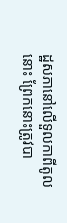ដ្ឋសភានៅលើទួលកាពីតូលនោះ ព្រែកនោះត្រូវបា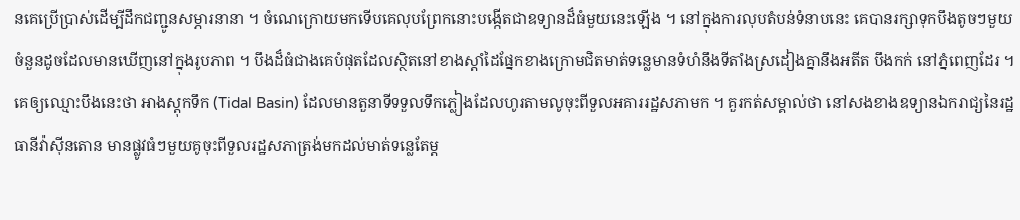នគេប្រើប្រាស់ដើម្បីដឹកជញ្ជូនសម្ភារនានា ។ ចំណេក្រោយមកទើបគេលុបព្រែកនោះបង្កើតជាឧទ្យានដ៏ធំមួយនេះឡើង ។ នៅក្នុងការលុបតំបន់ទំនាបនេះ គេបានរក្សាទុកបឹងតូចៗមួយចំនួនដូចដែលមានឃើញនៅក្នុងរូបភាព ។ បឹងដ៏ធំជាងគេបំផុតដែលស្ថិតនៅខាងស្តាំដៃផ្នែកខាងក្រោមជិតមាត់ទន្លេមានទំហំនឹងទីតាំងស្រដៀងគ្នានឹងអតីត បឹងកក់ នៅភ្នំពេញដែរ ។ គេឲ្យឈ្មោះបឹងនេះថា អាងស្តុកទឹក (Tidal Basin) ដែលមានតួនាទីទទួលទឹកភ្លៀងដែលហូរតាមលូចុះពីទួលអគាររដ្ឋសភាមក ។ គួរកត់សម្គាល់ថា នៅសងខាងឧទ្យានឯករាជ្យនៃរដ្ឋធានីវ៉ាសុីនតោន មានផ្លូវធំៗមួយគូចុះពីទួលរដ្ឋសភាត្រង់មកដល់មាត់ទន្លេតែម្ត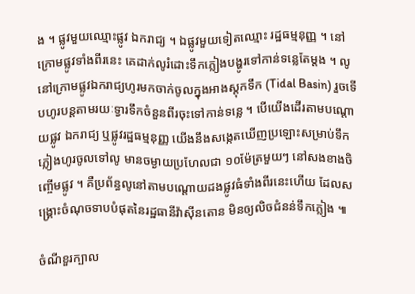ង ។ ផ្លូវមួយឈ្មោះផ្លូវ ឯករាជ្យ ។ ឯផ្លូវមួយទៀតឈ្មោះ រដ្ឋធម្មនុញ្ញ ។ នៅក្រោមផ្លូវទាំងពីរនេះ គេដាក់លូរំដោះទឹកភ្លៀងបង្ហូរទៅកាន់ទន្លេតែម្តង ។ លូនៅក្រោមផ្លូវឯករាជ្យហូរមកចាក់ចូលក្នុងអាងស្តុកទឹក (Tidal Basin) រួចទើបហូរបន្តតាមរយៈទ្វារទឹកចំនួនពីរចុះទៅកាន់ទន្លេ ។ បើយើងដើរតាមបណ្តោយផ្លូវ ឯករាជ្យ ឬផ្លូវរដ្ឋធម្មនុញ្ញ យើងនឹងសង្កេតឃើញប្រឡោះសម្រាប់ទឹកភ្លៀងហូរចូលទៅលូ មានចម្ងាយប្រហែលជា ១០ម៉ែត្រមួយៗ នៅសងខាងចិញ្ចើមផ្លូវ ។ គឺប្រព័ន្ធលូនៅតាមបណ្តោយដងផ្លូវធំទាំងពីរនេះហើយ ដែលសង្គ្រោះចំណុចទាបបំផុតនៃរដ្ឋធានីវ៉ាសុីនតោន មិនឲ្យលិចជំនន់ទឹកភ្លៀង ៕

ចំណីខួរក្បាល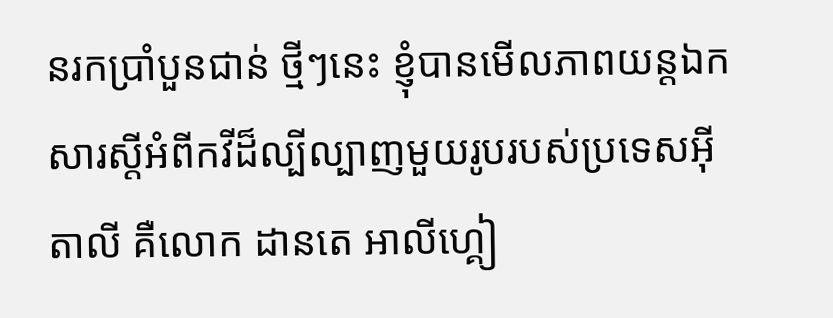នរកប្រាំបួនជាន់ ថ្មីៗនេះ ខ្ញុំបានមើលភាពយន្តឯកសារស្តីអំពីកវីដ៏ល្បីល្បាញមួយរូបរបស់ប្រទេសអ៊ីតាលី គឺលោក ដានតេ អាលីហ្គៀ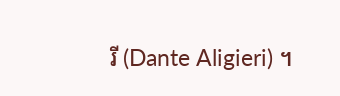រី (Dante Aligieri) ។